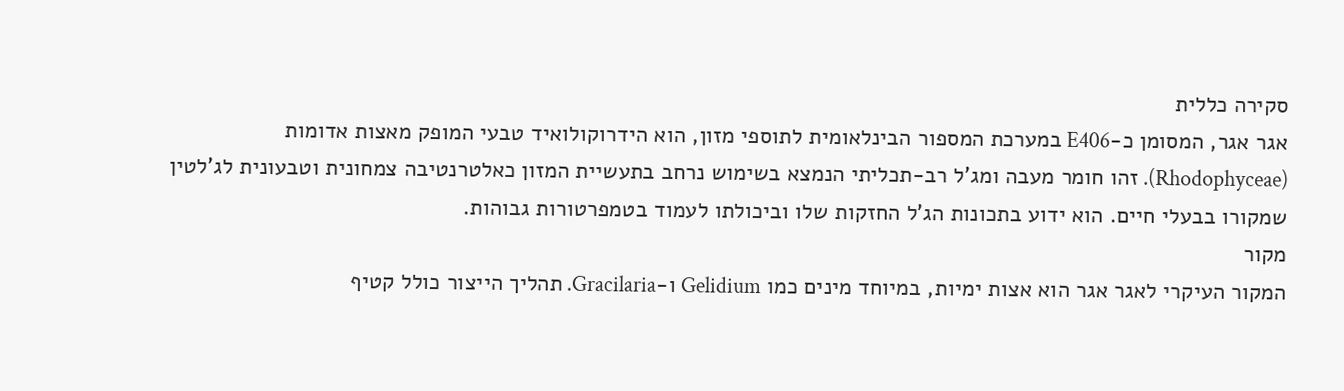סקירה כללית
אגר אגר, המסומן כ-E406 במערכת המספור הבינלאומית לתוספי מזון, הוא הידרוקולואיד טבעי המופק מאצות אדומות (Rhodophyceae). זהו חומר מעבה ומג'ל רב-תכליתי הנמצא בשימוש נרחב בתעשיית המזון כאלטרנטיבה צמחונית וטבעונית לג'לטין שמקורו בבעלי חיים. הוא ידוע בתכונות הג'ל החזקות שלו וביכולתו לעמוד בטמפרטורות גבוהות.
מקור
המקור העיקרי לאגר אגר הוא אצות ימיות, במיוחד מינים כמו Gelidium ו-Gracilaria. תהליך הייצור כולל קטיף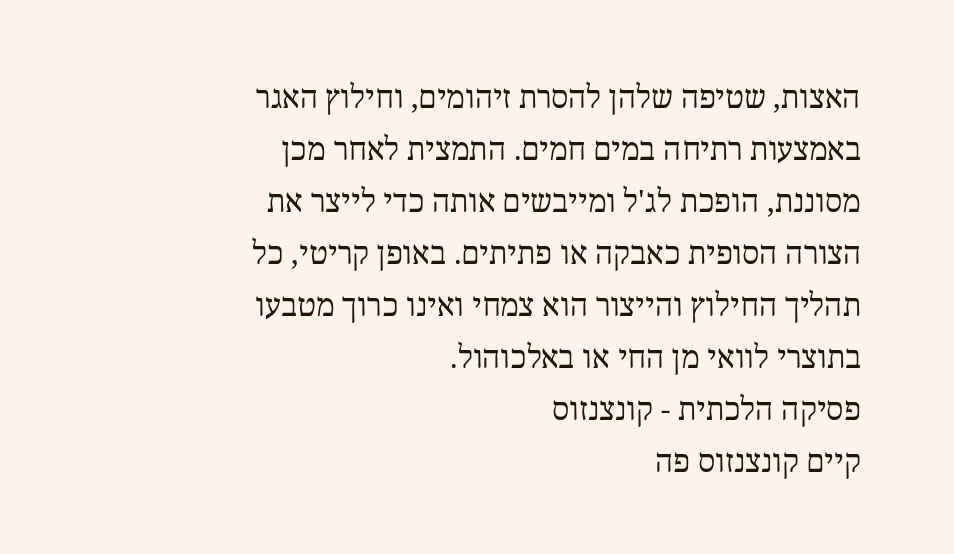האצות, שטיפה שלהן להסרת זיהומים, וחילוץ האגר באמצעות רתיחה במים חמים. התמצית לאחר מכן מסוננת, הופכת לג'ל ומייבשים אותה כדי לייצר את הצורה הסופית כאבקה או פתיתים. באופן קריטי, כל תהליך החילוץ והייצור הוא צמחי ואינו כרוך מטבעו בתוצרי לוואי מן החי או באלכוהול.
פסיקה הלכתית - קונצנזוס
קיים קונצנזוס פה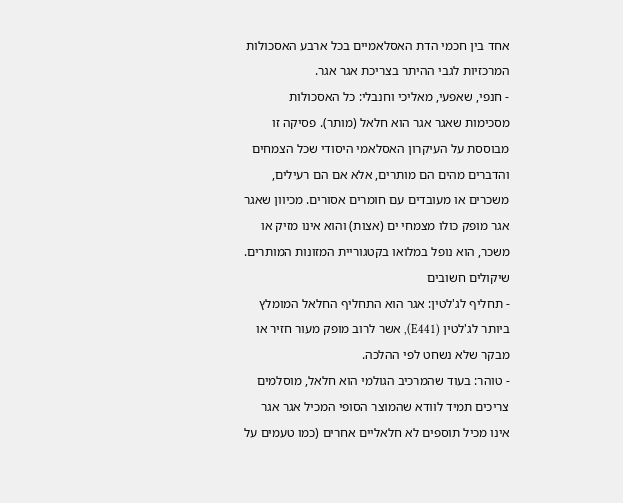אחד בין חכמי הדת האסלאמיים בכל ארבע האסכולות המרכזיות לגבי ההיתר בצריכת אגר אגר.
- חנפי, שאפעי, מאליכי וחנבלי: כל האסכולות מסכימות שאגר אגר הוא חלאל (מותר). פסיקה זו מבוססת על העיקרון האסלאמי היסודי שכל הצמחים והדברים מהים הם מותרים, אלא אם הם רעילים, משכרים או מעובדים עם חומרים אסורים. מכיוון שאגר אגר מופק כולו מצמחי ים (אצות) והוא אינו מזיק או משכר, הוא נופל במלואו בקטגוריית המזונות המותרים.
שיקולים חשובים
- תחליף לג'לטין: אגר הוא התחליף החלאל המומלץ ביותר לג'לטין (E441), אשר לרוב מופק מעור חזיר או מבקר שלא נשחט לפי ההלכה.
- טוהר: בעוד שהמרכיב הגולמי הוא חלאל, מוסלמים צריכים תמיד לוודא שהמוצר הסופי המכיל אגר אגר אינו מכיל תוספים לא חלאליים אחרים (כמו טעמים על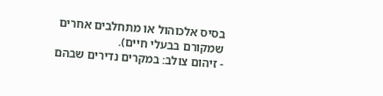בסיס אלכוהול או מתחלבים אחרים שמקורם בבעלי חיים).
- זיהום צולב: במקרים נדירים שבהם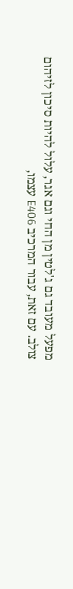מפעל מעובד גם ג'לטין מן החי וגם אגר, עלול להיות סיכון לזיהום צולב. עם זאת, עבור המרכיב E406 עצמו,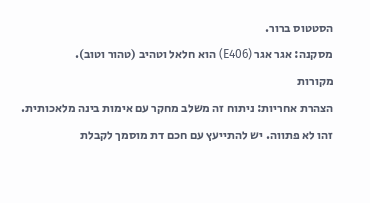הסטטוס ברור.
מסקנה: אגר אגר (E406) הוא חלאל וטהיב (טהור וטוב).
מקורות
הצהרת אחריות: ניתוח זה משלב מחקר עם אימות בינה מלאכותית. זהו לא פתווה. יש להתייעץ עם חכם דת מוסמך לקבלת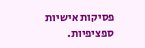פסיקות אישיות ספציפיות.